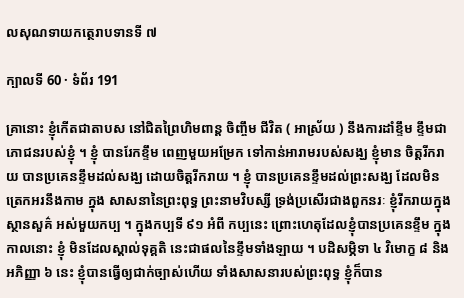លសុណទាយកត្ថេរាបទានទី ៧

ក្បាលទី 60 · ទំព័រ 191

គ្រានោះ ខ្ញុំកើតជាតាបស នៅជិតព្រៃហិមពាន្ត ចិញ្ចឹម ជីវិត ( អាស្រ័យ ) នឹងការដាំខ្ទឹម ខ្ទឹមជាភោជនរបស់ខ្ញុំ ។ ខ្ញុំ បានរែកខ្ទឹម ពេញមួយអម្រែក ទៅកាន់អារាមរបស់សង្ឃ ខ្ញុំមាន ចិត្តរីករាយ បានប្រគេនខ្ទឹមដល់សង្ឃ ដោយចិត្តរីករាយ ។ ខ្ញុំ បានប្រគេនខ្ទឹមដល់ព្រះសង្ឃ ដែលមិនត្រេកអរនឹងកាម ក្នុង សាសនានៃព្រះពុទ្ធ ព្រះនាមវិបស្សី ទ្រង់ប្រសើរជាងពួកនរៈ ខ្ញុំរីករាយក្នុងស្ថានសួគ៌ អស់មួយកប្ប ។ ក្នុងកប្បទី ៩១ អំពី កប្បនេះ ព្រោះហេតុដែលខ្ញុំបានប្រគេនខ្ទឹម ក្នុងកាលនោះ ខ្ញុំ មិនដែលស្គាល់ទុគ្គតិ នេះជាផលនៃខ្ទឹមទាំងឡាយ ។ បដិសម្ភិទា ៤ វិមោក្ខ ៨ និងអភិញ្ញា ៦ នេះ ខ្ញុំបានធ្វើឲ្យជាក់ច្បាស់ហើយ ទាំងសាសនារបស់ព្រះពុទ្ធ ខ្ញុំក៏បាន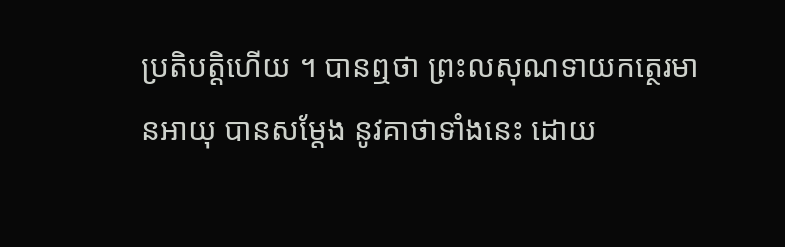ប្រតិបត្តិហើយ ។ បានឮថា ព្រះលសុណទាយកត្ថេរមានអាយុ បានសម្តែង នូវគាថាទាំងនេះ ដោយ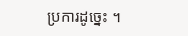ប្រការដូច្នេះ ។